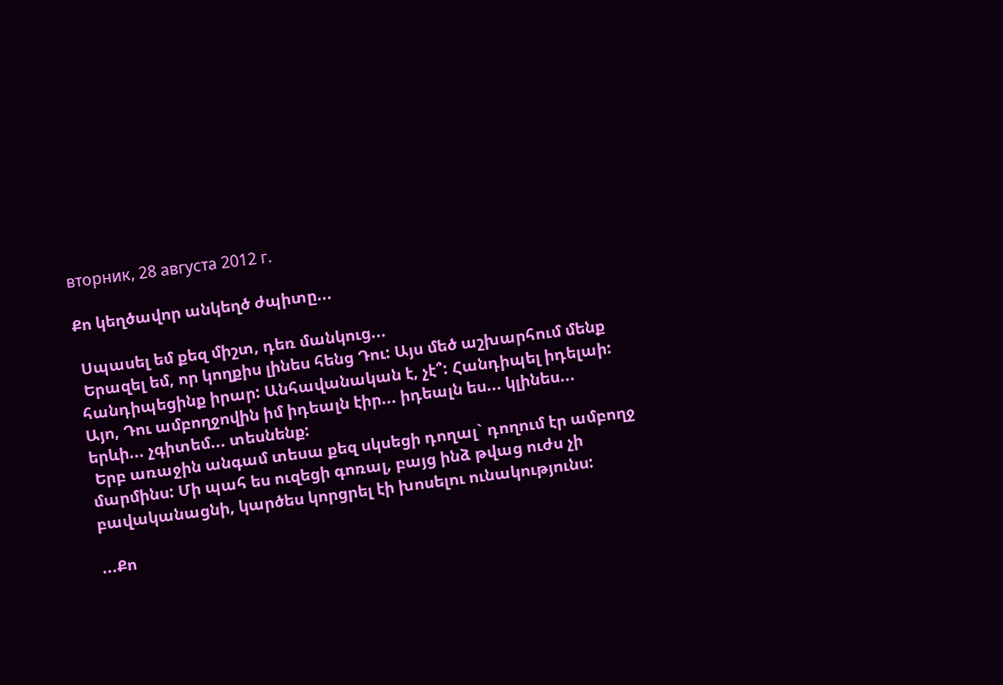вторник, 28 августа 2012 г.

Քո կեղծավոր անկեղծ ժպիտը...

 Սպասել եմ քեզ միշտ, դեռ մանկուց...
 Երազել եմ, որ կողքիս լինես հենց Դու: Այս մեծ աշխարհում մենք հանդիպեցինք իրար: Անհավանական է, չէ՞: Հանդիպել իդելաի: Այո, Դու ամբողջովին իմ իդեալն էիր... իդեալն ես... կլինես... երևի... չգիտեմ... տեսնենք:
 Երբ առաջին անգամ տեսա քեզ սկսեցի դողալ` դողում էր ամբողջ մարմինս: Մի պահ ես ուզեցի գոռալ, բայց ինձ թվաց ուժս չի բավականացնի, կարծես կորցրել էի խոսելու ունակությունս:

...Քո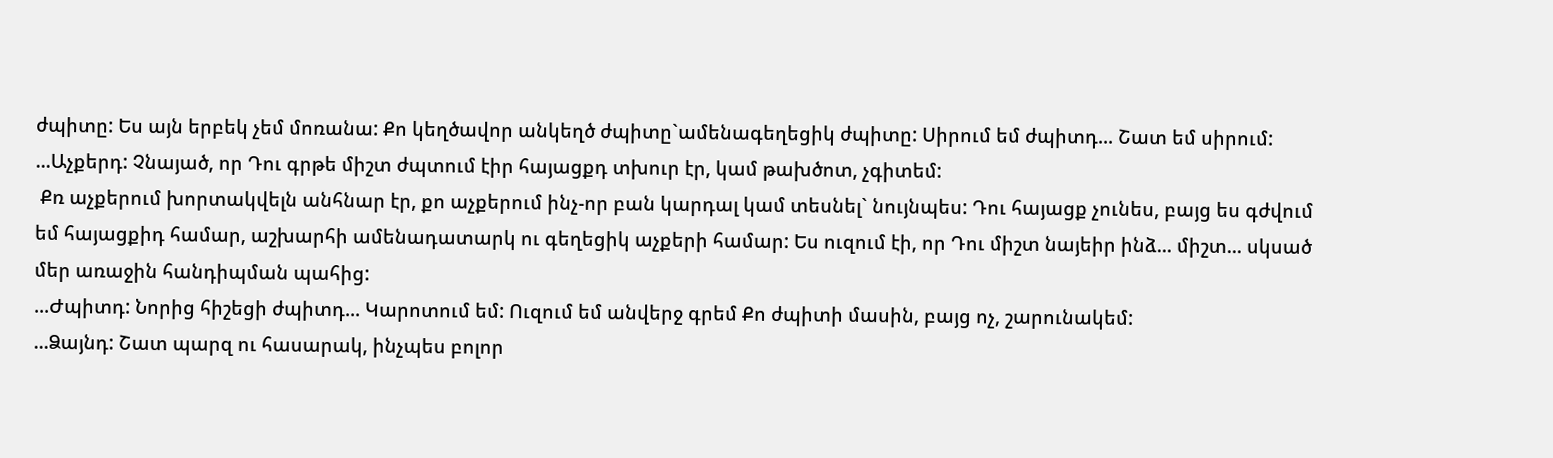ժպիտը: Ես այն երբեկ չեմ մոռանա: Քո կեղծավոր անկեղծ ժպիտը`ամենագեղեցիկ ժպիտը: Սիրում եմ ժպիտդ... Շատ եմ սիրում:
...Աչքերդ: Չնայած, որ Դու գրթե միշտ ժպտում էիր հայացքդ տխուր էր, կամ թախծոտ, չգիտեմ:
 Քռ աչքերում խորտակվելն անհնար էր, քո աչքերում ինչ-որ բան կարդալ կամ տեսնել` նույնպես: Դու հայացք չունես, բայց ես գժվում եմ հայացքիդ համար, աշխարհի ամենադատարկ ու գեղեցիկ աչքերի համար: Ես ուզում էի, որ Դու միշտ նայեիր ինձ... միշտ... սկսած մեր առաջին հանդիպման պահից:
...Ժպիտդ: Նորից հիշեցի ժպիտդ... Կարոտում եմ: Ուզում եմ անվերջ գրեմ Քո ժպիտի մասին, բայց ոչ, շարունակեմ:
...Ձայնդ: Շատ պարզ ու հասարակ, ինչպես բոլոր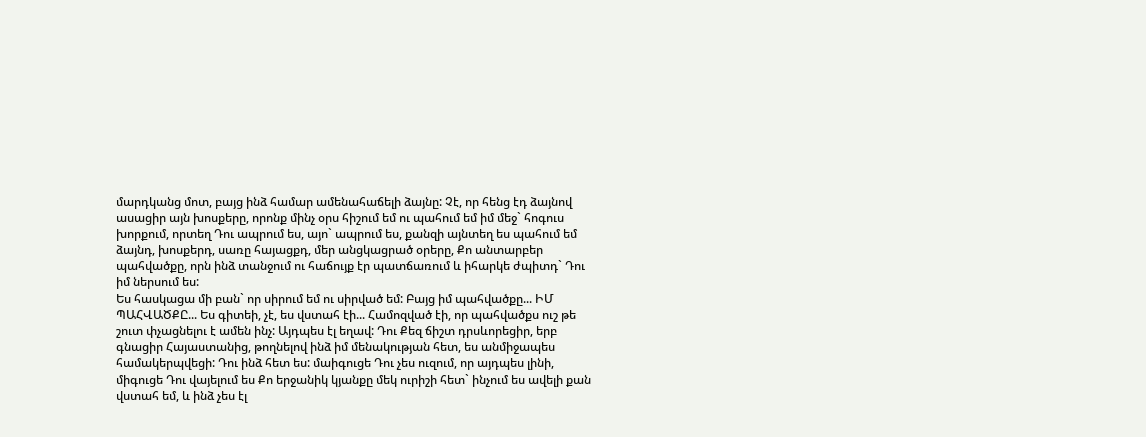մարդկանց մոտ, բայց ինձ համար ամենահաճելի ձայնը: Չէ, որ հենց էդ ձայնով ասացիր այն խոսքերը, որոնք մինչ օրս հիշում եմ ու պահում եմ իմ մեջ` հոգուս խորքում, որտեղ Դու ապրում ես, այո` ապրում ես, քանզի այնտեղ ես պահում եմ ձայնդ, խոսքերդ, սառը հայացքդ, մեր անցկացրած օրերը, Քո անտարբեր պահվածքը, որն ինձ տանջում ու հաճույք էր պատճառում և իհարկե ժպիտդ` Դու իմ ներսում ես:
Ես հասկացա մի բան` որ սիրում եմ ու սիրված եմ: Բայց իմ պահվածքը... ԻՄ ՊԱՀՎԱԾՔԸ... Ես գիտեի, չէ, ես վստահ էի... Համոզված էի, որ պահվածքս ուշ թե շուտ փչացնելու է ամեն ինչ: Այդպես էլ եղավ: Դու Քեզ ճիշտ դրսևորեցիր, երբ գնացիր Հայաստանից, թողնելով ինձ իմ մենակության հետ, ես անմիջապես համակերպվեցի: Դու ինձ հետ ես: մաիգուցե Դու չես ուզում, որ այդպես լինի, միգուցե Դու վայելում ես Քո երջանիկ կյանքը մեկ ուրիշի հետ` ինչում ես ավելի քան վստահ եմ, և ինձ չես էլ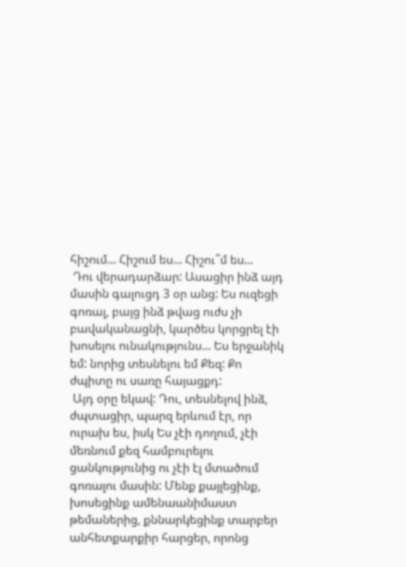հիշում... Հիշում ես... Հիշու՞մ ես...
 Դու վերադարձար: Ասացիր ինձ այդ մասին գալուցդ 3 օր անց: Ես ուզեցի գոռալ, բայց ինձ թվաց ուժս չի բավականացնի, կարծես կորցրել էի խոսելու ունակությունս... Ես երջանիկ եմ: նորից տեսնելու եմ Քեզ: Քո ժպիտը ու սառը հայացքդ:
 Այդ օրը եկավ: Դու, տեսնելով ինձ, ժպտացիր, պարզ երևում էր, որ ուրախ ես, իսկ Ես չէի դողում, չէի մեռնում քեզ համբուրելու ցանկությունից ու չէի էլ մտածում գոռալու մասին: Մենք քայլեցինք, խոսեցինք ամենաանիմաստ թեմաներից, քննարկեցինք տարբեր անհետքարքիր հարցեր, որոնց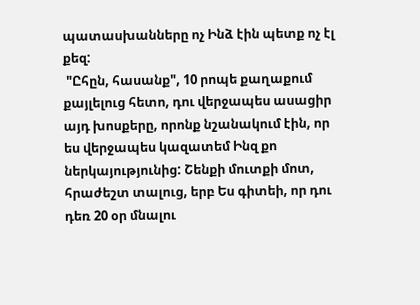պատասխանները ոչ Ինձ էին պետք ոչ էլ քեզ:
 "Ըհըն, հասանք", 10 րոպե քաղաքում քայլելուց հետո, դու վերջապես ասացիր այդ խոսքերը, որոնք նշանակում էին, որ ես վերջապես կազատեմ Ինզ քո ներկայությունից: Շենքի մուտքի մոտ, հրաժեշտ տալուց, երբ Ես գիտեի, որ դու դեռ 20 օր մնալու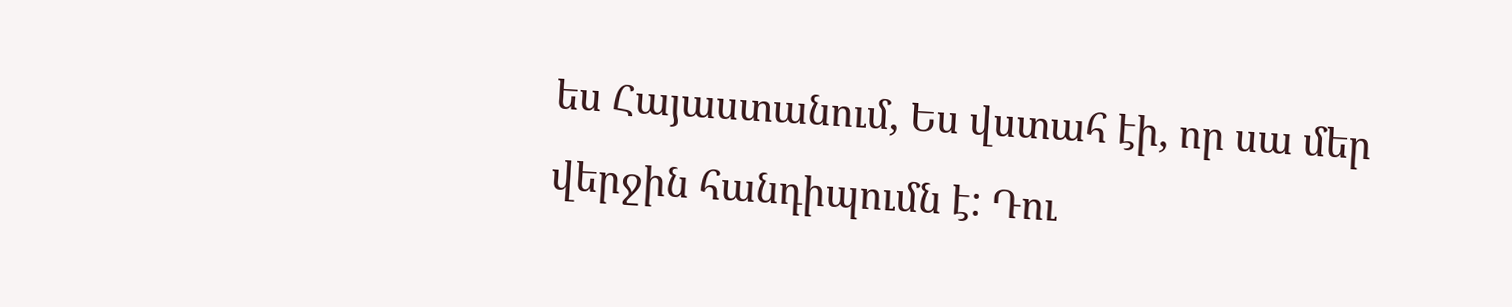ես Հայաստանում, Ես վստահ էի, որ սա մեր վերջին հանդիպումն է: Դու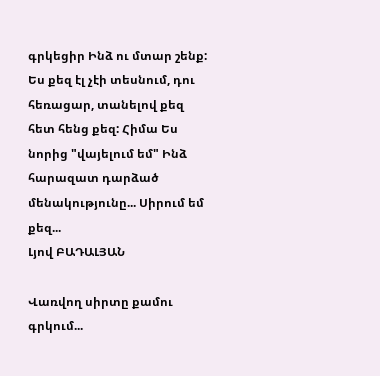գրկեցիր Ինձ ու մտար շենք: Ես քեզ էլ չէի տեսնում, դու հեռացար, տանելով քեզ հետ հենց քեզ: Հիմա Ես նորից "վայելում եմ" Ինձ հարազատ դարձած մենակությունը... Սիրում եմ քեզ...
Լյով ԲԱԴԱԼՅԱՆ

Վառվող սիրտը քամու գրկում...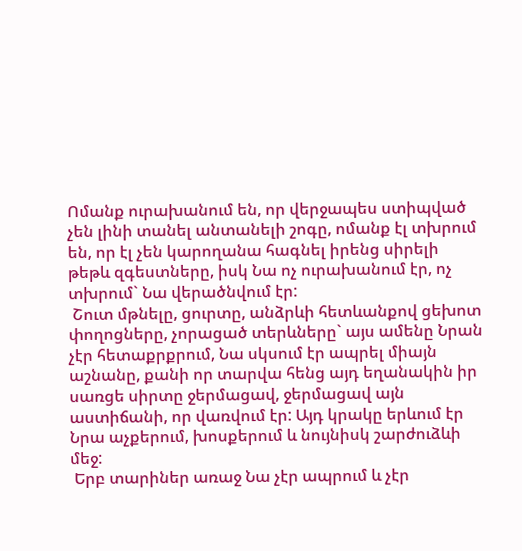Ոմանք ուրախանում են, որ վերջապես ստիպված չեն լինի տանել անտանելի շոգը, ոմանք էլ տխրում են, որ էլ չեն կարողանա հագնել իրենց սիրելի թեթև զգեստները, իսկ Նա ոչ ուրախանում էր, ոչ տխրում` Նա վերածնվում էր:
 Շուտ մթնելը, ցուրտը, անձրևի հետևանքով ցեխոտ փողոցները, չորացած տերևները` այս ամենը Նրան չէր հետաքրքրում, Նա սկսում էր ապրել միայն աշնանը, քանի որ տարվա հենց այդ եղանակին իր սառցե սիրտը ջերմացավ, ջերմացավ այն աստիճանի, որ վառվում էր: Այդ կրակը երևում էր Նրա աչքերում, խոսքերում և նույնիսկ շարժուձևի մեջ:
 Երբ տարիներ առաջ Նա չէր ապրում և չէր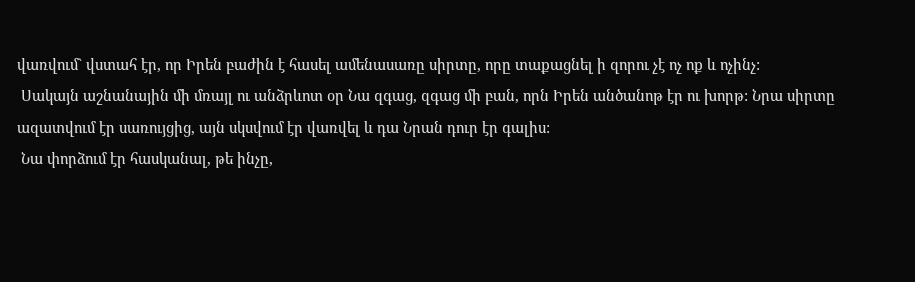վառվում` վստահ էր, որ Իրեն բաժին է հասել ամենասառը սիրտը, որը տաքացնել ի զորու չէ ոչ ոք և ոչինչ:
 Սակայն աշնանային մի մռայլ ու անձրևոտ օր Նա զգաց, զգաց մի բան, որն Իրեն անծանոթ էր ու խորթ: Նրա սիրտը ազատվում էր սառույցից, այն սկսվում էր վառվել և դա Նրան դուր էր գալիս:
 Նա փորձում էր հասկանալ, թե ինչը,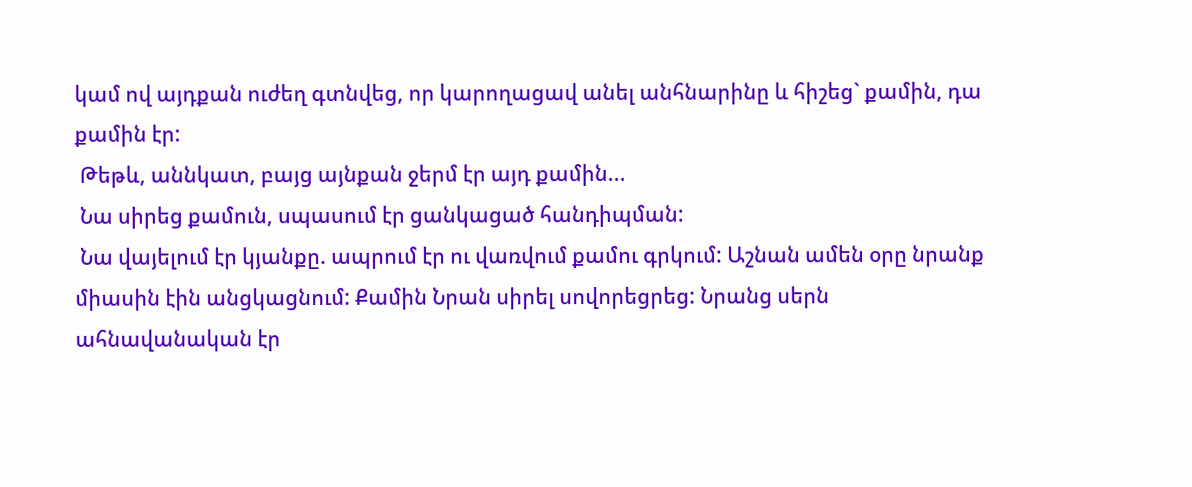կամ ով այդքան ուժեղ գտնվեց, որ կարողացավ անել անհնարինը և հիշեց` քամին, դա քամին էր:
 Թեթև, աննկատ, բայց այնքան ջերմ էր այդ քամին...
 Նա սիրեց քամուն, սպասում էր ցանկացած հանդիպման:
 Նա վայելում էր կյանքը. ապրում էր ու վառվում քամու գրկում: Աշնան ամեն օրը նրանք միասին էին անցկացնում: Քամին Նրան սիրել սովորեցրեց: Նրանց սերն ահնավանական էր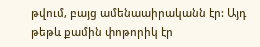թվում, բայց ամենաաիրականն էր: Այդ թեթև քամին փոթորիկ էր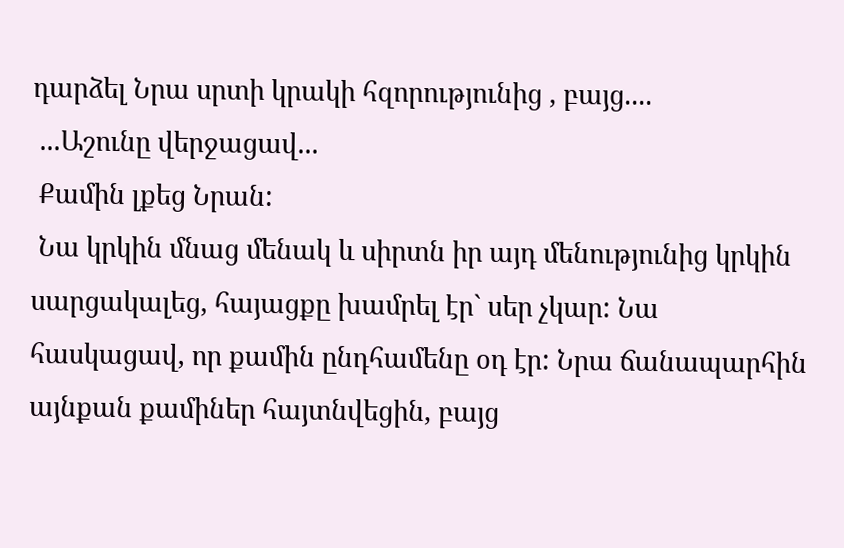դարձել Նրա սրտի կրակի հզորությունից , բայց....
 ...Աշունը վերջացավ...
 Քամին լքեց Նրան:
 Նա կրկին մնաց մենակ և սիրտն իր այդ մենությունից կրկին սարցակալեց, հայացքը խամրել էր` սեր չկար: Նա հասկացավ, որ քամին ընդհամենը օդ էր: Նրա ճանապարհին այնքան քամիներ հայտնվեցին, բայց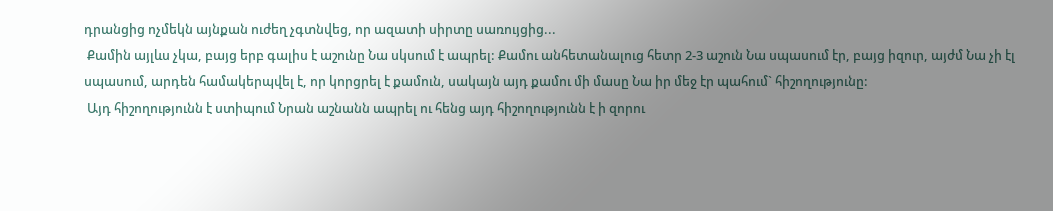դրանցից ոչմեկն այնքան ուժեղ չգտնվեց, որ ազատի սիրտը սառույցից...
 Քամին այլևս չկա, բայց երբ գալիս է աշունը Նա սկսում է ապրել: Քամու անհետանալուց հետր 2-3 աշուն Նա սպասում էր, բայց իզուր, այժմ Նա չի էլ սպասում, արդեն համակերպվել է, որ կորցրել է քամուն, սակայն այդ քամու մի մասը Նա իր մեջ էր պահում` հիշողությունը:
 Այդ հիշողությունն է ստիպում Նրան աշնանն ապրել ու հենց այդ հիշողությունն է ի զորու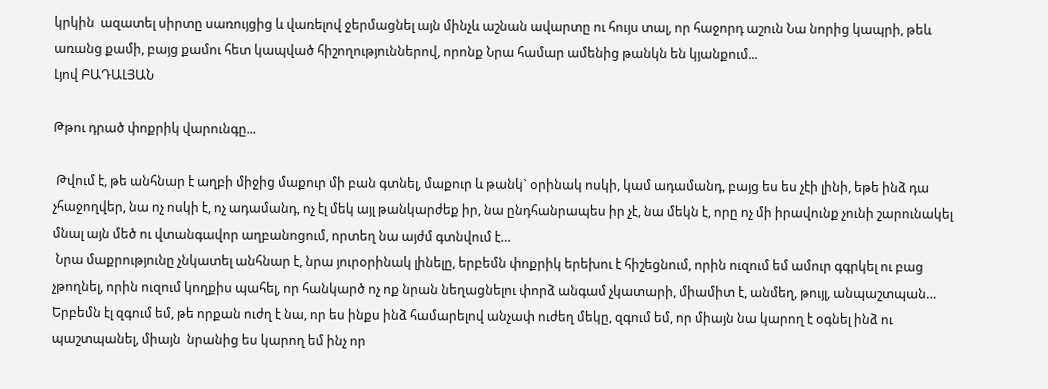կրկին  ազատել սիրտը սառույցից և վառելով ջերմացնել այն մինչև աշնան ավարտը ու հույս տալ, որ հաջորդ աշուն Նա նորից կապրի, թեև առանց քամի, բայց քամու հետ կապված հիշողություններով, որոնք Նրա համար ամենից թանկն են կյանքում...
Լյով ԲԱԴԱԼՅԱՆ

Թթու դրած փոքրիկ վարունգը...

 Թվում է, թե անհնար է աղբի միջից մաքուր մի բան գտնել, մաքուր և թանկ` օրինակ ոսկի, կամ ադամանդ, բայց ես ես չէի լինի, եթե ինձ դա չհաջողվեր, նա ոչ ոսկի է, ոչ ադամանդ, ոչ էլ մեկ այլ թանկարժեք իր, նա ընդհանրապես իր չէ, նա մեկն է, որը ոչ մի իրավունք չունի շարունակել մնալ այն մեծ ու վտանգավոր աղբանոցում, որտեղ նա այժմ գտնվում է…
 Նրա մաքրությունը չնկատել անհնար է, նրա յուրօրինակ լինելը, երբեմն փոքրիկ երեխու է հիշեցնում, որին ուզում եմ ամուր գգրկել ու բաց չթողնել, որին ուզում կողքիս պահել, որ հանկարծ ոչ ոք նրան նեղացնելու փորձ անգամ չկատարի, միամիտ է, անմեղ, թույլ, անպաշտպան… Երբեմն էլ զգում եմ, թե որքան ուժղ է նա, որ ես ինքս ինձ համարելով անչափ ուժեղ մեկը, զգում եմ, որ միայն նա կարող է օգնել ինձ ու պաշտպանել, միայն  նրանից ես կարող եմ ինչ որ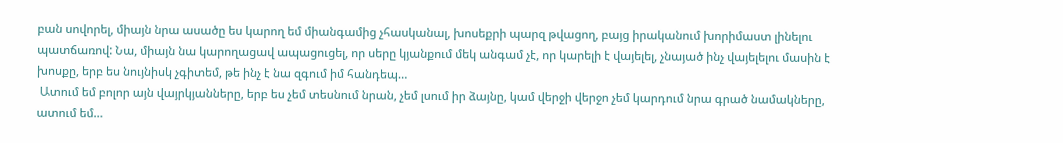բան սովորել, միայն նրա ասածը ես կարող եմ միանգամից չհասկանալ, խոսեքրի պարզ թվացող, բայց իրականում խորիմաստ լինելու պատճառով: Նա, միայն նա կարողացավ ապացուցել, որ սերը կյանքում մեկ անգամ չէ, որ կարելի է վայելել, չնայած ինչ վայելելու մասին է խոսքը, երբ ես նույնիսկ չգիտեմ, թե ինչ է նա զգում իմ հանդեպ…
 Ատում եմ բոլոր այն վայրկյանները, երբ ես չեմ տեսնում նրան, չեմ լսում իր ձայնը, կամ վերջի վերջո չեմ կարդում նրա գրած նամակները, ատում եմ…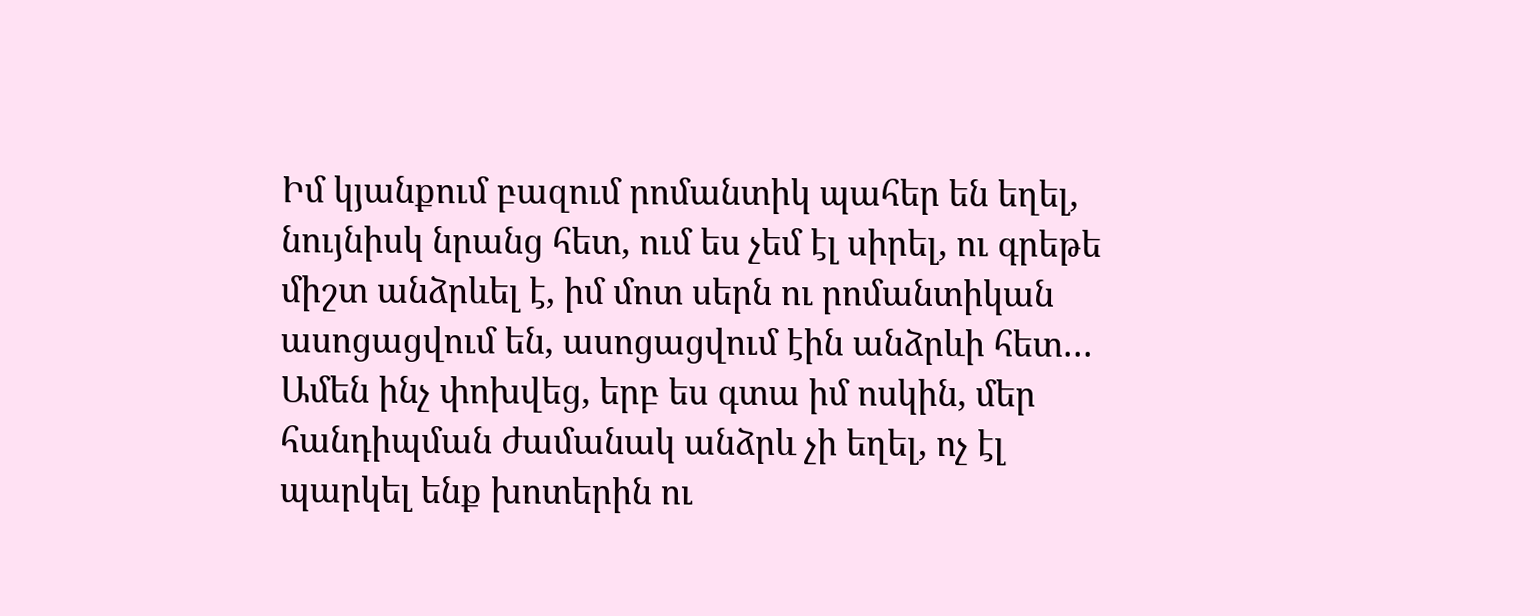Իմ կյանքում բազում րոմանտիկ պահեր են եղել, նույնիսկ նրանց հետ, ում ես չեմ էլ սիրել, ու գրեթե միշտ անձրևել է, իմ մոտ սերն ու րոմանտիկան ասոցացվում են, ասոցացվում էին անձրևի հետ… Ամեն ինչ փոխվեց, երբ ես գտա իմ ոսկին, մեր հանդիպման ժամանակ անձրև չի եղել, ոչ էլ պարկել ենք խոտերին ու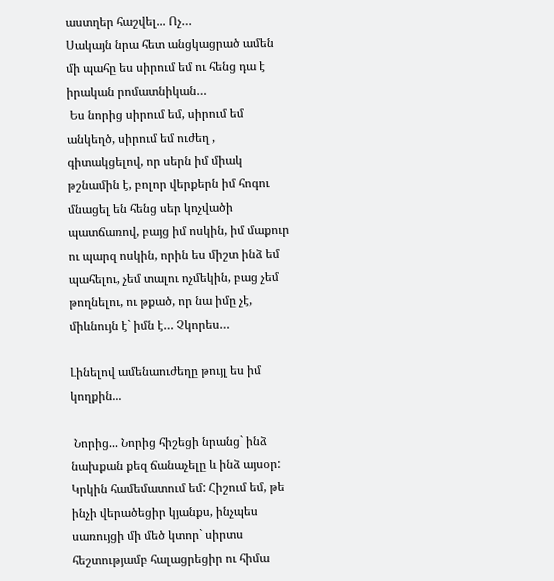աստղեր հաշվել... Ոչ…
Սակայն նրա հետ անցկացրած ամեն մի պահը ես սիրում եմ ու հենց դա է իրական րոմատնիկան…
 Ես նորից սիրում եմ, սիրում եմ անկեղծ, սիրում եմ ուժեղ , գիտակցելով, որ սերն իմ միակ թշնամին է, բոլոր վերքերն իմ հոգու մնացել են հենց սեր կոչվածի պատճառով, բայց իմ ոսկին, իմ մաքուր ու պարզ ոսկին, որին ես միշտ ինձ եմ պահելու, չեմ տալու ոչմեկին, բաց չեմ թողնելու, ու թքած, որ նա իմը չէ, միևնույն է` իմն է… Չկորես…

Լինելով ամենաուժեղը թույլ ես իմ կողքին...

 Նորից... Նորից հիշեցի նրանց` ինձ նախքան քեզ ճանաչելը և ինձ այսօր: Կրկին համեմատում եմ: Հիշում եմ, թե ինչի վերածեցիր կյանքս, ինչպես սառույցի մի մեծ կտոր` սիրտս հեշտությամբ հալացրեցիր ու հիմա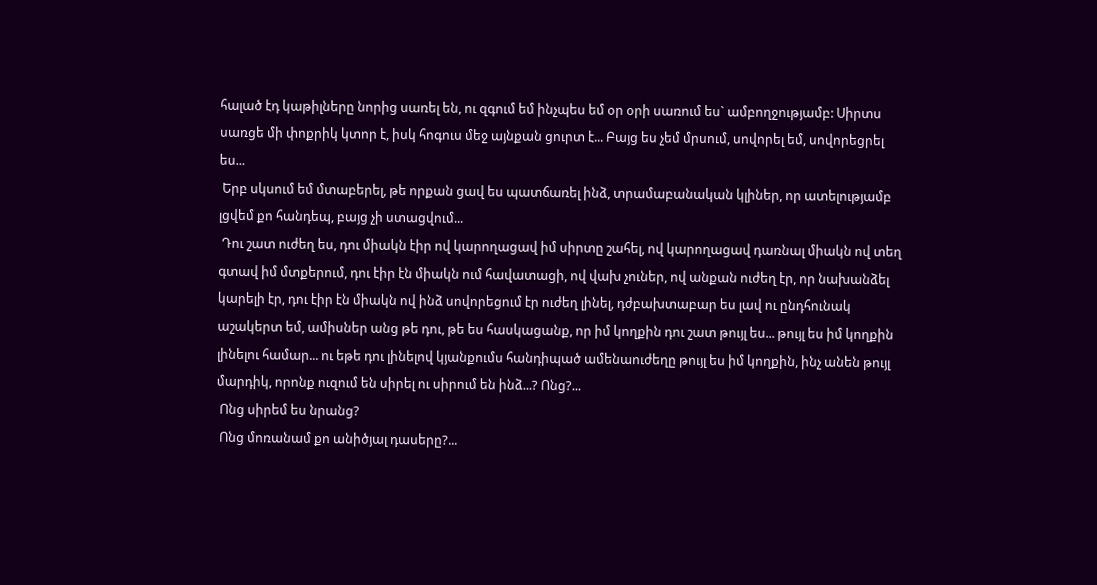հալած էդ կաթիլները նորից սառել են, ու զգում եմ ինչպես եմ օր օրի սառում ես` ամբողջությամբ: Սիրտս սառցե մի փոքրիկ կտոր է, իսկ հոգուս մեջ այնքան ցուրտ է... Բայց ես չեմ մրսում, սովորել եմ, սովորեցրել ես...
 Երբ սկսում եմ մտաբերել, թե որքան ցավ ես պատճառել ինձ, տրամաբանական կլիներ, որ ատելությամբ լցվեմ քո հանդեպ, բայց չի ստացվում...
 Դու շատ ուժեղ ես, դու միակն էիր ով կարողացավ իմ սիրտը շահել, ով կարողացավ դառնալ միակն ով տեղ գտավ իմ մտքերում, դու էիր էն միակն ում հավատացի, ով վախ չուներ, ով անքան ուժեղ էր, որ նախանձել կարելի էր, դու էիր էն միակն ով ինձ սովորեցում էր ուժեղ լինել, դժբախտաբար ես լավ ու ընդհունակ աշակերտ եմ, ամիսներ անց թե դու, թե ես հասկացանք, որ իմ կողքին դու շատ թույլ ես... թույլ ես իմ կողքին լինելու համար... ու եթե դու լինելով կյանքումս հանդիպած ամենաուժեղը թույլ ես իմ կողքին, ինչ անեն թույլ մարդիկ, որոնք ուզում են սիրել ու սիրում են ինձ...? Ոնց?...
 Ոնց սիրեմ ես նրանց?
 Ոնց մոռանամ քո անիծյալ դասերը?...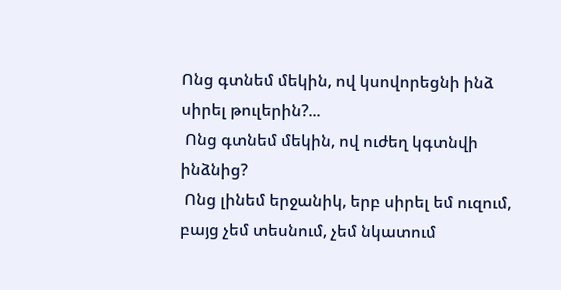Ոնց գտնեմ մեկին, ով կսովորեցնի ինձ սիրել թուլերին?...
 Ոնց գտնեմ մեկին, ով ուժեղ կգտնվի ինձնից?
 Ոնց լինեմ երջանիկ, երբ սիրել եմ ուզում, բայց չեմ տեսնում, չեմ նկատում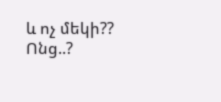և ոչ մեկի?? Ոնց..?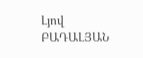Լյով ԲԱԴԱԼՅԱՆ